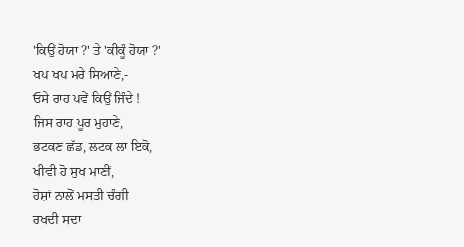'ਕਿਉਂ ਹੋਯਾ ?' ਤੇ 'ਕੀਕੂੰ ਹੋਯਾ ?'
ਖਪ ਖਪ ਮਰੇ ਸਿਆਣੇ,-
ਓਸੇ ਰਾਹ ਪਵੇਂ ਕਿਉਂ ਜਿੰਦੇ !
ਜਿਸ ਰਾਹ ਪੂਰ ਮੁਹਾਣੇ,
ਭਟਕਣ ਛੱਡ, ਲਟਕ ਲਾ ਇਕੋ,
ਖੀਵੀ ਹੋ ਸੁਖ ਮਾਣੀਂ,
ਹੋਸ਼ਾਂ ਨਾਲੋਂ ਮਸਤੀ ਚੰਗੀ
ਰਖਦੀ ਸਦਾ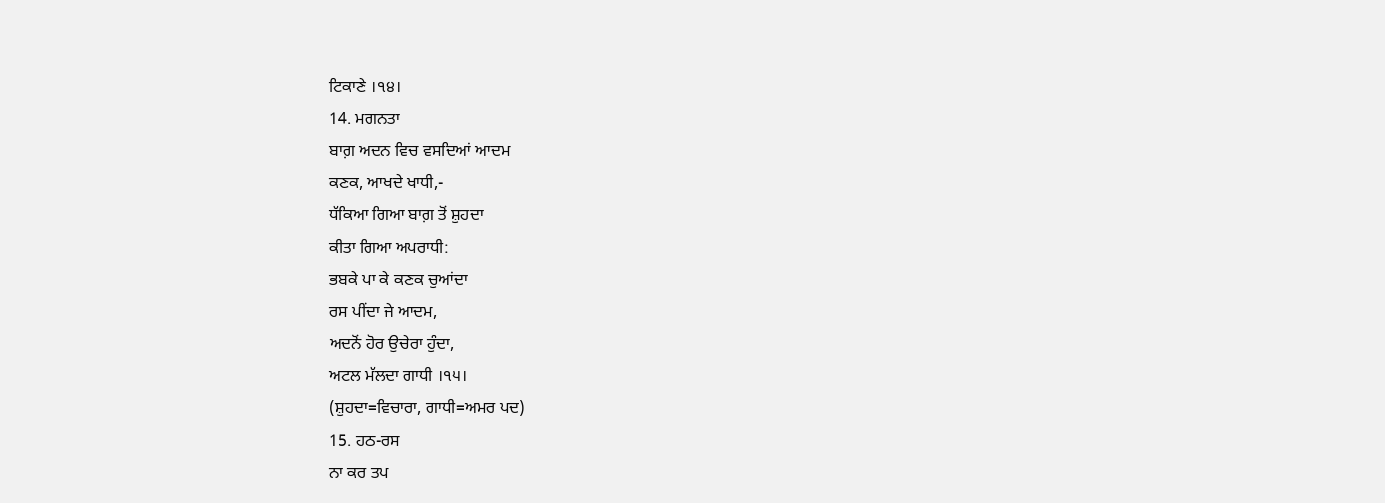ਟਿਕਾਣੇ ।੧੪।
14. ਮਗਨਤਾ
ਬਾਗ਼ ਅਦਨ ਵਿਚ ਵਸਦਿਆਂ ਆਦਮ
ਕਣਕ, ਆਖਦੇ ਖਾਧੀ,-
ਧੱਕਿਆ ਗਿਆ ਬਾਗ਼ ਤੋਂ ਸ਼ੁਹਦਾ
ਕੀਤਾ ਗਿਆ ਅਪਰਾਧੀ:
ਭਬਕੇ ਪਾ ਕੇ ਕਣਕ ਚੁਆਂਦਾ
ਰਸ ਪੀਂਦਾ ਜੇ ਆਦਮ,
ਅਦਨੋਂ ਹੋਰ ਉਚੇਰਾ ਹੁੰਦਾ,
ਅਟਲ ਮੱਲਦਾ ਗਾਧੀ ।੧੫।
(ਸ਼ੁਹਦਾ=ਵਿਚਾਰਾ, ਗਾਧੀ=ਅਮਰ ਪਦ)
15. ਹਠ-ਰਸ
ਨਾ ਕਰ ਤਪ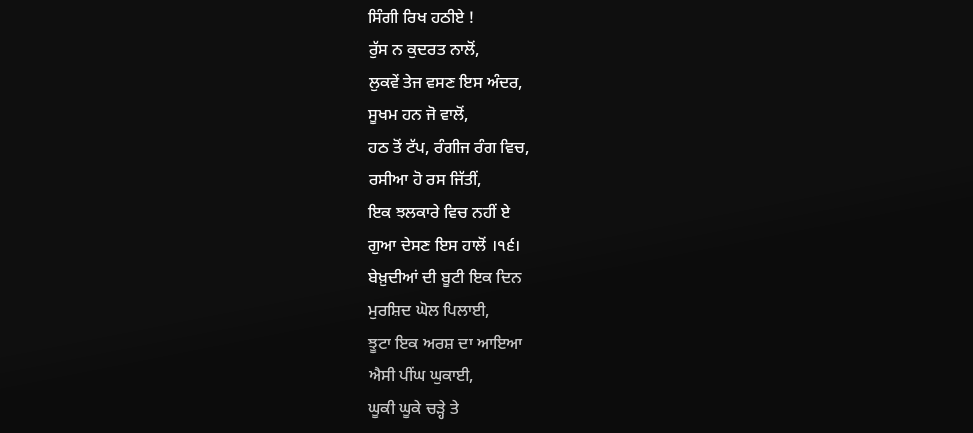ਸਿੰਗੀ ਰਿਖ ਹਠੀਏ !
ਰੁੱਸ ਨ ਕੁਦਰਤ ਨਾਲੋਂ,
ਲੁਕਵੇਂ ਤੇਜ ਵਸਣ ਇਸ ਅੰਦਰ,
ਸੂਖਮ ਹਨ ਜੋ ਵਾਲੋਂ,
ਹਠ ਤੋਂ ਟੱਪ, ਰੰਗੀਜ ਰੰਗ ਵਿਚ,
ਰਸੀਆ ਹੋ ਰਸ ਜਿੱਤੀਂ,
ਇਕ ਝਲਕਾਰੇ ਵਿਚ ਨਹੀਂ ਏ
ਗੁਆ ਦੇਸਣ ਇਸ ਹਾਲੋਂ ।੧੬।
ਬੇਖ਼ੁਦੀਆਂ ਦੀ ਬੂਟੀ ਇਕ ਦਿਨ
ਮੁਰਸ਼ਿਦ ਘੋਲ ਪਿਲਾਈ,
ਝੂਟਾ ਇਕ ਅਰਸ਼ ਦਾ ਆਇਆ
ਐਸੀ ਪੀਂਘ ਘੁਕਾਈ,
ਘੂਕੀ ਘੂਕੇ ਚੜ੍ਹੇ ਤੇ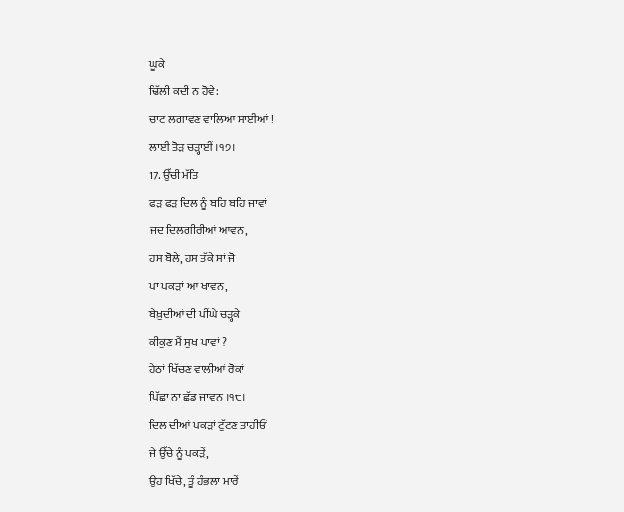ਘੂਕੇ
ਢਿੱਲੀ ਕਦੀ ਨ ਹੋਵੇ:
ਚਾਟ ਲਗਾਵਣ ਵਾਲਿਆ ਸਾਈਆਂ !
ਲਾਈ ਤੋੜ ਚੜ੍ਹਾਈਂ ।੧੭।
17. ਉੱਚੀ ਮੱਤਿ
ਫੜ ਫੜ ਦਿਲ ਨੂੰ ਬਹਿ ਬਹਿ ਜਾਵਾਂ
ਜਦ ਦਿਲਗੀਰੀਆਂ ਆਵਨ,
ਹਸ ਬੋਲੇ, ਹਸ ਤੱਕੇ ਸਾਂ ਜੋ
ਪਾ ਪਕੜਾਂ ਆ ਖਾਵਨ,
ਬੇਖ਼ੁਦੀਆਂ ਦੀ ਪੀਂਘੇ ਚੜ੍ਹਕੇ
ਕੀਕੁਣ ਮੈਂ ਸੁਖ ਪਾਵਾਂ ?
ਹੇਠਾਂ ਖਿੱਚਣ ਵਾਲੀਆਂ ਰੋਕਾਂ
ਪਿੱਛਾ ਨਾ ਛੱਡ ਜਾਵਨ ।੧੮।
ਦਿਲ ਦੀਆਂ ਪਕੜਾਂ ਟੁੱਟਣ ਤਾਹੀਓਂ
ਜੇ ਉੱਚੇ ਨੂੰ ਪਕੜੇਂ,
ਉਹ ਖਿੱਚੇ, ਤੂੰ ਹੰਭਲਾ ਮਾਰੇਂ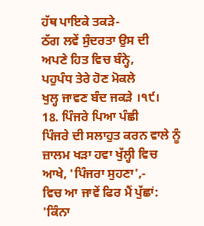ਹੱਥ ਪਾਇਕੇ ਤਕੜੇ-
ਠੱਗ ਲਵੇਂ ਸੁੰਦਰਤਾ ਉਸ ਦੀ
ਅਪਣੇ ਹਿਤ ਵਿਚ ਬੰਨ੍ਹੇ,
ਪਹੁਪੰਧ ਤੇਰੇ ਹੋਣ ਮੋਕਲੇ
ਖੁਲ੍ਹ ਜਾਵਣ ਬੰਦ ਜਕੜੇ ।੧੯।
18. ਪਿੰਜਰੇ ਪਿਆ ਪੰਛੀ
ਪਿੰਜਰੇ ਦੀ ਸਲਾਹੁਤ ਕਰਨ ਵਾਲੇ ਨੂੰ
ਜ਼ਾਲਮ ਖੜਾ ਹਵਾ ਖੁੱਲ੍ਹੀ ਵਿਚ
ਆਖੇ, 'ਪਿੰਜਰਾ ਸੁਹਣਾ',-
ਵਿਚ ਆ ਜਾਵੇਂ ਫਿਰ ਮੈਂ ਪੁੱਛਾਂ:
'ਕਿੰਨਾ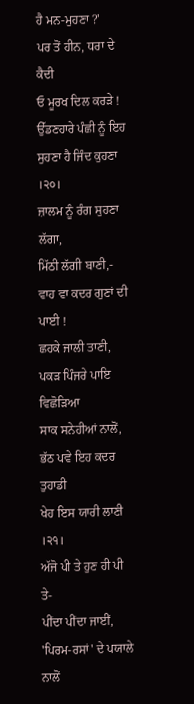ਹੈ ਮਨ-ਮੁਹਣਾ ?'
ਪਰ ਤੋਂ ਹੀਨ, ਧਰਾ ਦੇ ਕੈਦੀ
ਓ ਮੂਰਖ ਦਿਲ ਕਰੜੇ !
ਉੱਡਣਹਾਰੇ ਪੰਛੀ ਨੂੰ ਇਹ
ਸੁਹਣਾ ਹੈ ਜਿੰਦ ਕੁਹਣਾ ।੨੦।
ਜ਼ਾਲਮ ਨੂੰ ਰੰਗ ਸੁਹਣਾ ਲੱਗਾ,
ਮਿੱਠੀ ਲੱਗੀ ਬਾਣੀ,-
ਵਾਹ ਵਾ ਕਦਰ ਗੁਣਾਂ ਦੀ ਪਾਈ !
ਛਹਕੇ ਜਾਲੀ ਤਾਣੀ,
ਪਕੜ ਪਿੰਜਰੇ ਪਾਇ ਵਿਛੋੜਿਆ
ਸਾਕ ਸਨੇਹੀਆਂ ਨਾਲੋਂ,
ਭੱਠ ਪਵੇ ਇਹ ਕਦਰ ਤੁਹਾਡੀ
ਖੇਹ ਇਸ ਯਾਰੀ ਲਾਣੀ ।੨੧।
ਅੱਜੋ ਪੀ ਤੇ ਹੁਣ ਹੀ ਪੀ ਤੇ-
ਪੀਂਦਾ ਪੀਂਦਾ ਜਾਈਂ,
'ਪਿਰਮ-ਰਸਾਂ' ਦੇ ਪਯਾਲੇ ਨਾਲੋਂ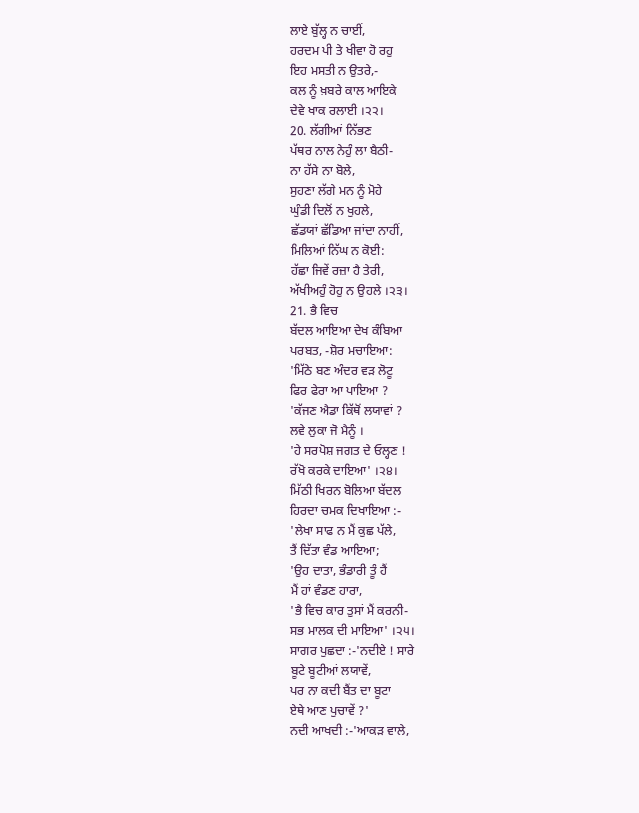ਲਾਏ ਬੁੱਲ੍ਹ ਨ ਚਾਈਂ,
ਹਰਦਮ ਪੀ ਤੇ ਖੀਵਾ ਹੋ ਰਹੁ
ਇਹ ਮਸਤੀ ਨ ਉਤਰੇ,-
ਕਲ ਨੂੰ ਖ਼ਬਰੇ ਕਾਲ ਆਇਕੇ
ਦੇਵੇ ਖਾਕ ਰਲਾਈ ।੨੨।
20. ਲੱਗੀਆਂ ਨਿੱਭਣ
ਪੱਥਰ ਨਾਲ ਨੇਹੁੰ ਲਾ ਬੈਠੀ-
ਨਾ ਹੱਸੇ ਨਾ ਬੋਲੇ,
ਸੁਹਣਾ ਲੱਗੇ ਮਨ ਨੂੰ ਮੋਹੇ
ਘੁੰਡੀ ਦਿਲੋਂ ਨ ਖੁਹਲੇ,
ਛੱਡਯਾਂ ਛੱਡਿਆ ਜਾਂਦਾ ਨਾਹੀਂ,
ਮਿਲਿਆਂ ਨਿੱਘ ਨ ਕੋਈ:
ਹੱਛਾ ਜਿਵੇਂ ਰਜ਼ਾ ਹੈ ਤੇਰੀ,
ਅੱਖੀਅਹੁੰ ਹੋਹੁ ਨ ਉਹਲੇ ।੨੩।
21. ਭੈ ਵਿਚ
ਬੱਦਲ ਆਇਆ ਦੇਖ ਕੰਬਿਆ
ਪਰਬਤ, -ਸ਼ੋਰ ਮਚਾਇਆ:
'ਮਿੱਠੇ ਬਣ ਅੰਦਰ ਵੜ ਲੋਟੂ
ਫਿਰ ਫੇਰਾ ਆ ਪਾਇਆ ?
'ਕੱਜਣ ਐਡਾ ਕਿੱਥੋਂ ਲਯਾਵਾਂ ?
ਲਵੇ ਲੁਕਾ ਜੋ ਮੈਨੂੰ ।
'ਹੇ ਸਰਪੋਸ਼ ਜਗਤ ਦੇ ਓਲ੍ਹਣ !
ਰੱਖੋ ਕਰਕੇ ਦਾਇਆ' ।੨੪।
ਮਿੱਠੀ ਖਿਰਨ ਬੋਲਿਆ ਬੱਦਲ
ਹਿਰਦਾ ਚਮਕ ਦਿਖਾਇਆ :-
'ਲੇਖਾ ਸਾਫ ਨ ਮੈਂ ਕੁਛ ਪੱਲੇ,
ਤੈਂ ਦਿੱਤਾ ਵੰਡ ਆਇਆ;
'ਉਹ ਦਾਤਾ, ਭੰਡਾਰੀ ਤੂੰ ਹੈਂ
ਮੈਂ ਹਾਂ ਵੰਡਣ ਹਾਰਾ,
'ਭੈ ਵਿਚ ਕਾਰ ਤੁਸਾਂ ਮੈਂ ਕਰਨੀ-
ਸਭ ਮਾਲਕ ਦੀ ਮਾਇਆ' ।੨੫।
ਸਾਗਰ ਪੁਛਦਾ :-'ਨਦੀਏ ! ਸਾਰੇ
ਬੂਟੇ ਬੂਟੀਆਂ ਲਯਾਵੇਂ,
ਪਰ ਨਾ ਕਦੀ ਬੈਂਤ ਦਾ ਬੂਟਾ
ਏਥੇ ਆਣ ਪੁਚਾਵੇਂ ?'
ਨਦੀ ਆਖਦੀ :-'ਆਕੜ ਵਾਲੇ,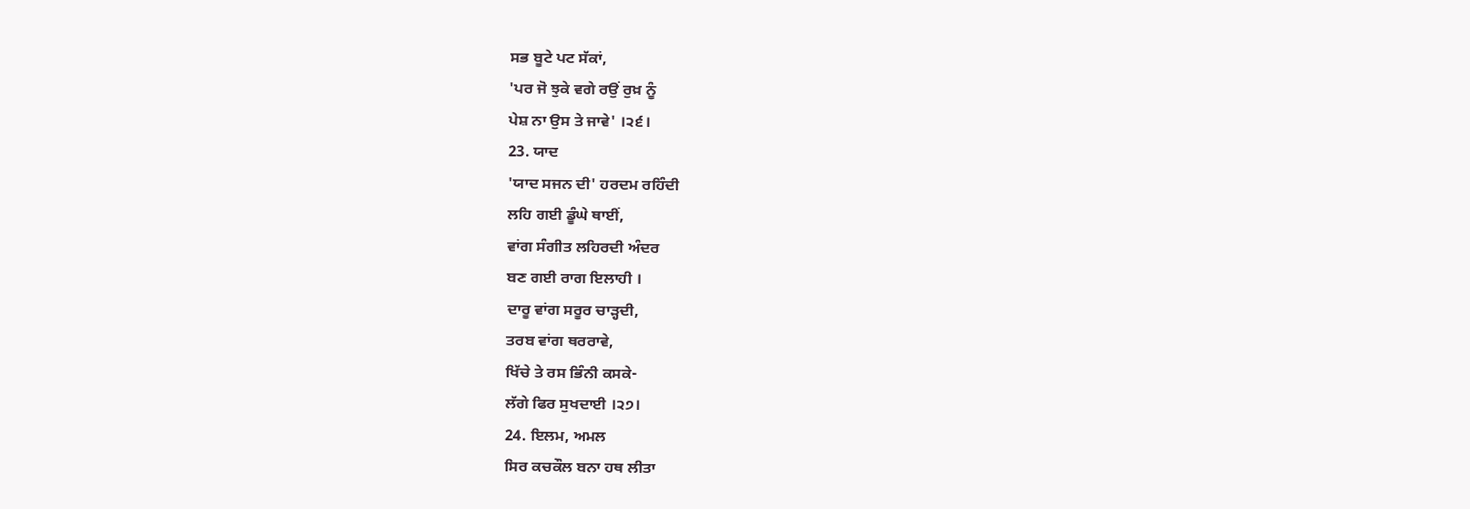ਸਭ ਬੂਟੇ ਪਟ ਸੱਕਾਂ,
'ਪਰ ਜੋ ਝੁਕੇ ਵਗੇ ਰਉਂ ਰੁਖ਼ ਨੂੰ
ਪੇਸ਼ ਨਾ ਉਸ ਤੇ ਜਾਵੇ' ।੨੬।
23. ਯਾਦ
'ਯਾਦ ਸਜਨ ਦੀ' ਹਰਦਮ ਰਹਿੰਦੀ
ਲਹਿ ਗਈ ਡੂੰਘੇ ਥਾਈਂ,
ਵਾਂਗ ਸੰਗੀਤ ਲਹਿਰਦੀ ਅੰਦਰ
ਬਣ ਗਈ ਰਾਗ ਇਲਾਹੀ ।
ਦਾਰੂ ਵਾਂਗ ਸਰੂਰ ਚਾੜ੍ਹਦੀ,
ਤਰਬ ਵਾਂਗ ਥਰਰਾਵੇ,
ਖਿੱਚੇ ਤੇ ਰਸ ਭਿੰਨੀ ਕਸਕੇ-
ਲੱਗੇ ਫਿਰ ਸੁਖਦਾਈ ।੨੭।
24. ਇਲਮ, ਅਮਲ
ਸਿਰ ਕਚਕੌਲ ਬਨਾ ਹਥ ਲੀਤਾ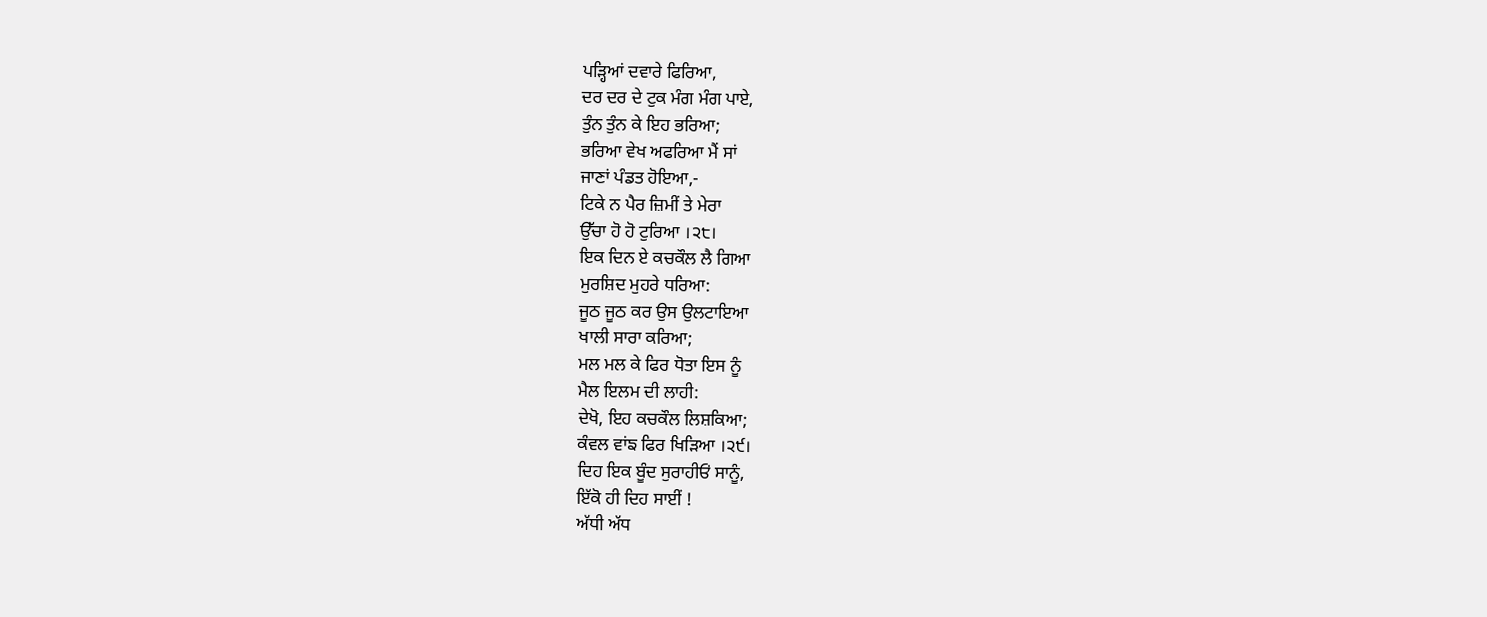ਪੜ੍ਹਿਆਂ ਦਵਾਰੇ ਫਿਰਿਆ,
ਦਰ ਦਰ ਦੇ ਟੁਕ ਮੰਗ ਮੰਗ ਪਾਏ,
ਤੁੰਨ ਤੁੰਨ ਕੇ ਇਹ ਭਰਿਆ;
ਭਰਿਆ ਵੇਖ ਅਫਰਿਆ ਮੈਂ ਸਾਂ
ਜਾਣਾਂ ਪੰਡਤ ਹੋਇਆ,-
ਟਿਕੇ ਨ ਪੈਰ ਜ਼ਿਮੀਂ ਤੇ ਮੇਰਾ
ਉੱਚਾ ਹੋ ਹੋ ਟੁਰਿਆ ।੨੮।
ਇਕ ਦਿਨ ਏ ਕਚਕੌਲ ਲੈ ਗਿਆ
ਮੁਰਸ਼ਿਦ ਮੁਹਰੇ ਧਰਿਆ:
ਜੂਠ ਜੂਠ ਕਰ ਉਸ ਉਲਟਾਇਆ
ਖਾਲੀ ਸਾਰਾ ਕਰਿਆ;
ਮਲ ਮਲ ਕੇ ਫਿਰ ਧੋਤਾ ਇਸ ਨੂੰ
ਮੈਲ ਇਲਮ ਦੀ ਲਾਹੀ:
ਦੇਖੋ, ਇਹ ਕਚਕੌਲ ਲਿਸ਼ਕਿਆ;
ਕੰਵਲ ਵਾਂਙ ਫਿਰ ਖਿੜਿਆ ।੨੯।
ਦਿਹ ਇਕ ਬੂੰਦ ਸੁਰਾਹੀਓਂ ਸਾਨੂੰ,
ਇੱਕੋ ਹੀ ਦਿਹ ਸਾਈਂ !
ਅੱਧੀ ਅੱਧ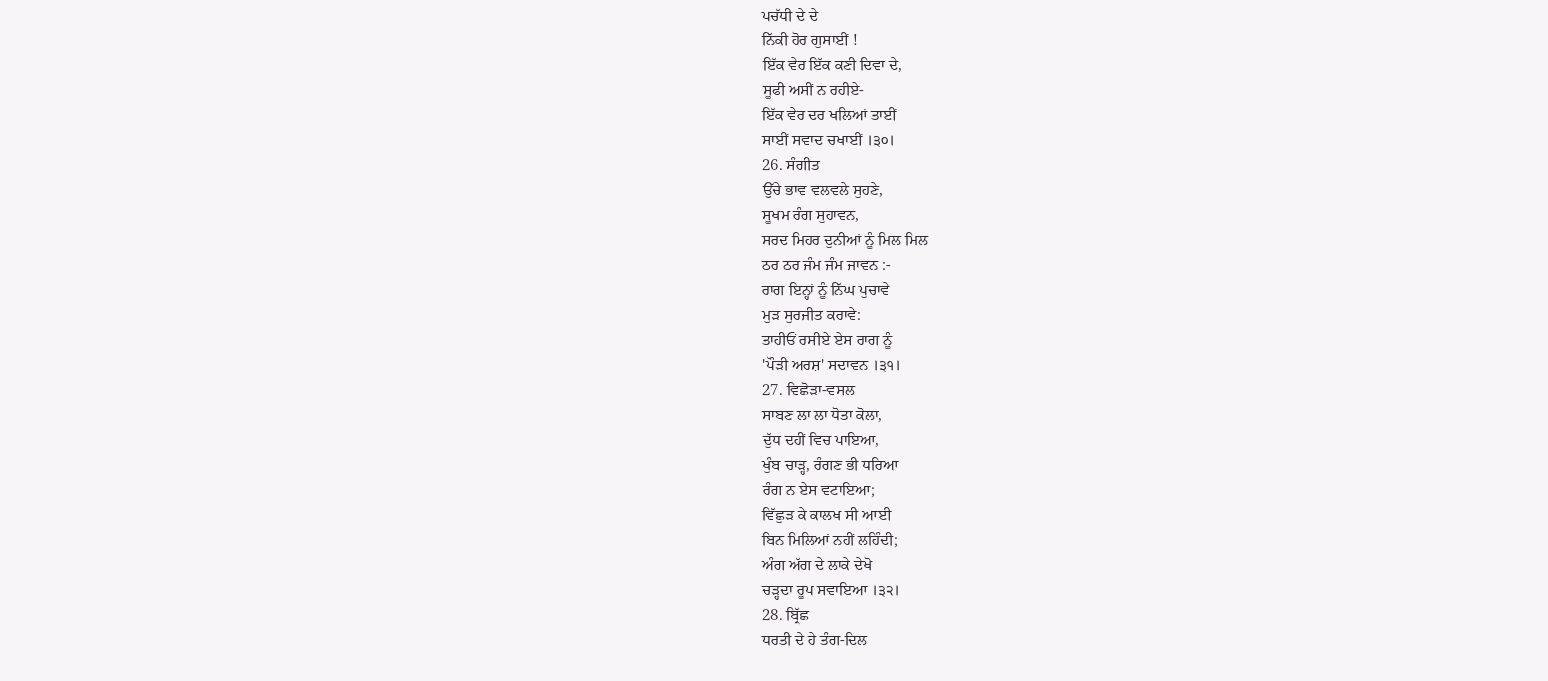ਪਚੱਧੀ ਦੇ ਦੇ
ਨਿੱਕੀ ਹੋਰ ਗੁਸਾਈਂ !
ਇੱਕ ਵੇਰ ਇੱਕ ਕਣੀ ਦਿਵਾ ਦੇ,
ਸੂਫੀ ਅਸੀਂ ਨ ਰਹੀਏ-
ਇੱਕ ਵੇਰ ਦਰ ਖਲਿਆਂ ਤਾਈਂ
ਸਾਈਂ ਸਵਾਦ ਚਖਾਈਂ ।੩੦।
26. ਸੰਗੀਤ
ਉੱਚੇ ਭਾਵ ਵਲਵਲੇ ਸੁਹਣੇ,
ਸੂਖਮ ਰੰਗ ਸੁਹਾਵਨ,
ਸਰਦ ਮਿਹਰ ਦੁਨੀਆਂ ਨੂੰ ਮਿਲ ਮਿਲ
ਠਰ ਠਰ ਜੰਮ ਜੰਮ ਜਾਵਨ :-
ਰਾਗ ਇਨ੍ਹਾਂ ਨੂੰ ਨਿੱਘ ਪੁਚਾਵੇ
ਮੁੜ ਸੁਰਜੀਤ ਕਰਾਵੇ:
ਤਾਹੀਓਂ ਰਸੀਏ ਏਸ ਰਾਗ ਨੂੰ
'ਪੌੜੀ ਅਰਸ਼' ਸਦਾਵਨ ।੩੧।
27. ਵਿਛੋੜਾ-ਵਸਲ
ਸਾਬਣ ਲਾ ਲਾ ਧੋਤਾ ਕੋਲਾ,
ਦੁੱਧ ਦਹੀਂ ਵਿਚ ਪਾਇਆ,
ਖੁੰਬ ਚਾੜ੍ਹ, ਰੰਗਣ ਭੀ ਧਰਿਆ
ਰੰਗ ਨ ਏਸ ਵਟਾਇਆ;
ਵਿੱਛੁੜ ਕੇ ਕਾਲਖ ਸੀ ਆਈ
ਬਿਨ ਮਿਲਿਆਂ ਨਹੀਂ ਲਹਿੰਦੀ;
ਅੰਗ ਅੱਗ ਦੇ ਲਾਕੇ ਦੇਖੋ
ਚੜ੍ਹਦਾ ਰੂਪ ਸਵਾਇਆ ।੩੨।
28. ਬ੍ਰਿੱਛ
ਧਰਤੀ ਦੇ ਹੇ ਤੰਗ-ਦਿਲ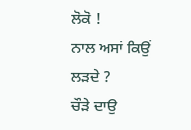ਲੋਕੋ !
ਨਾਲ ਅਸਾਂ ਕਿਉਂ ਲੜਦੇ ?
ਚੌੜੇ ਦਾਉ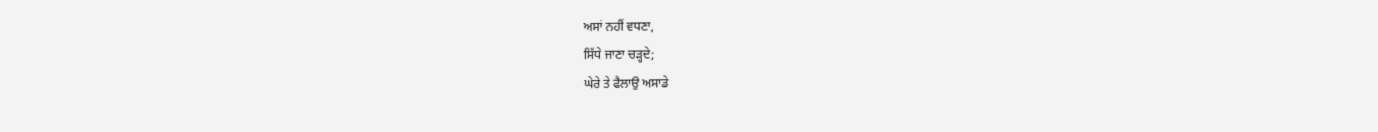ਅਸਾਂ ਨਹੀਂ ਵਧਣਾ,
ਸਿੱਧੇ ਜਾਣਾ ਚੜ੍ਹਦੇ;
ਘੇਰੇ ਤੇ ਫੈਲਾਉ ਅਸਾਡੇ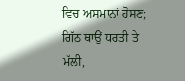ਵਿਚ ਅਸਮਾਨਾਂ ਹੋਸਣ;
ਗਿੱਠ ਥਾਉਂ ਧਰਤੀ ਤੇ ਮੱਲੀ,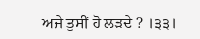ਅਜੇ ਤੁਸੀਂ ਹੋ ਲੜਦੇ ? ।੩੩।